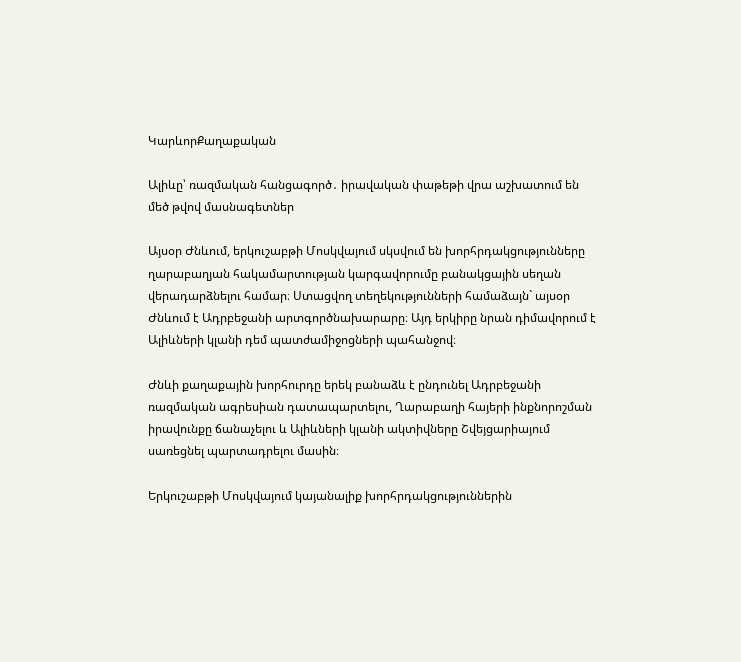ԿարևորՔաղաքական

Ալիևը՝ ռազմական հանցագործ․ իրավական փաթեթի վրա աշխատում են մեծ թվով մասնագետներ

Այսօր Ժնևում, երկուշաբթի Մոսկվայում սկսվում են խորհրդակցությունները ղարաբաղյան հակամարտության կարգավորումը բանակցային սեղան վերադարձնելու համար։ Ստացվող տեղեկությունների համաձայն` այսօր Ժնևում է Ադրբեջանի արտգործնախարարը։ Այդ երկիրը նրան դիմավորում է Ալիևների կլանի դեմ պատժամիջոցների պահանջով։

Ժնևի քաղաքային խորհուրդը երեկ բանաձև է ընդունել Ադրբեջանի ռազմական ագրեսիան դատապարտելու, Ղարաբաղի հայերի ինքնորոշման իրավունքը ճանաչելու և Ալիևների կլանի ակտիվները Շվեյցարիայում սառեցնել պարտադրելու մասին։

Երկուշաբթի Մոսկվայում կայանալիք խորհրդակցություններին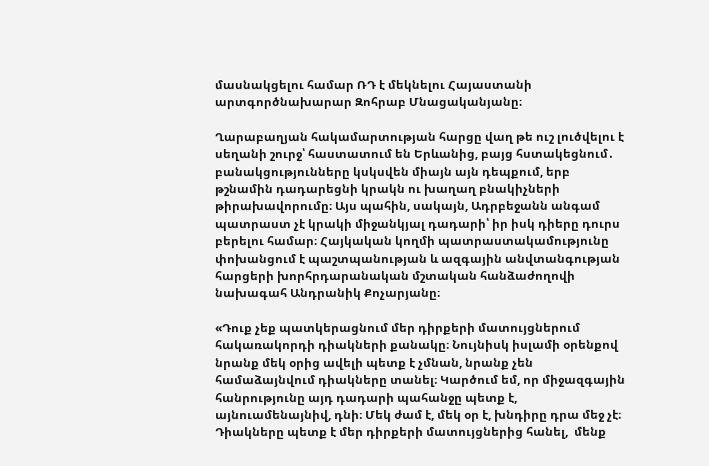մասնակցելու համար ՌԴ է մեկնելու Հայաստանի արտգործնախարար Զոհրաբ Մնացականյանը։

Ղարաբաղյան հակամարտության հարցը վաղ թե ուշ լուծվելու է սեղանի շուրջ՝ հաստատում են Երևանից, բայց հստակեցնում․ բանակցությունները կսկսվեն միայն այն դեպքում, երբ թշնամին դադարեցնի կրակն ու խաղաղ բնակիչների թիրախավորումը։ Այս պահին, սակայն, Ադրբեջանն անգամ պատրաստ չէ կրակի միջանկյալ դադարի՝ իր իսկ դիերը դուրս բերելու համար։ Հայկական կողմի պատրաստակամությունը փոխանցում է պաշտպանության և ազգային անվտանգության հարցերի խորհրդարանական մշտական հանձաժողովի նախագահ Անդրանիկ Քոչարյանը։

«Դուք չեք պատկերացնում մեր դիրքերի մատույցներում հակառակորդի դիակների քանակը։ Նույնիսկ իսլամի օրենքով նրանք մեկ օրից ավելի պետք է չմնան, նրանք չեն համաձայնվում դիակները տանել։ Կարծում եմ, որ միջազգային հանրությունը այդ դադարի պահանջը պետք է, այնուամենայնիվ, դնի։ Մեկ ժամ է, մեկ օր է, խնդիրը դրա մեջ չէ։ Դիակները պետք է մեր դիրքերի մատույցներից հանել,  մենք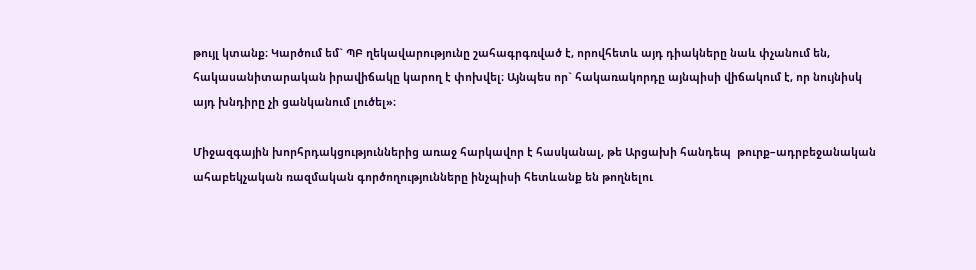թույլ կտանք։ Կարծում եմ` ՊԲ ղեկավարությունը շահագրգռված է, որովհետև այդ դիակները նաև փչանում են, հակասանիտարական իրավիճակը կարող է փոխվել։ Այնպես որ` հակառակորդը այնպիսի վիճակում է, որ նույնիսկ այդ խնդիրը չի ցանկանում լուծել»։

Միջազգային խորհրդակցություններից առաջ հարկավոր է հասկանալ, թե Արցախի հանդեպ  թուրք–ադրբեջանական ահաբեկչական ռազմական գործողությունները ինչպիսի հետևանք են թողնելու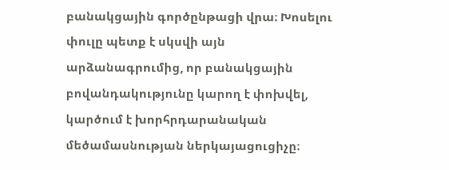բանակցային գործընթացի վրա։ Խոսելու փուլը պետք է սկսվի այն արձանագրումից, որ բանակցային բովանդակությունը կարող է փոխվել, կարծում է խորհրդարանական մեծամասնության ներկայացուցիչը։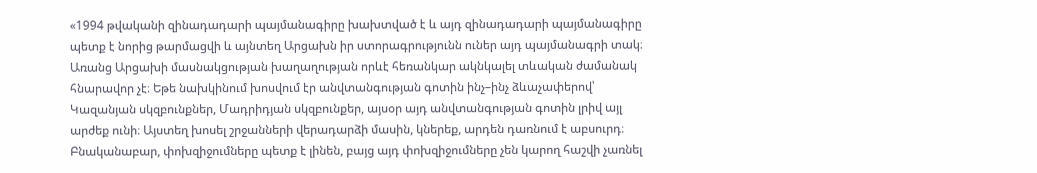«1994 թվականի զինադադարի պայմանագիրը խախտված է և այդ զինադադարի պայմանագիրը պետք է նորից թարմացվի և այնտեղ Արցախն իր ստորագրությունն ուներ այդ պայմանագրի տակ։ Առանց Արցախի մասնակցության խաղաղության որևէ հեռանկար ակնկալել տևական ժամանակ հնարավոր չէ։ Եթե նախկինում խոսվում էր անվտանգության գոտին ինչ–ինչ ձևաչափերով՝ Կազանյան սկզբունքներ, Մադրիդյան սկզբունքեր, այսօր այդ անվտանգության գոտին լրիվ այլ արժեք ունի։ Այստեղ խոսել շրջանների վերադարձի մասին, կներեք, արդեն դառնում է աբսուրդ։ Բնականաբար, փոխզիջումները պետք է լինեն, բայց այդ փոխզիջումները չեն կարող հաշվի չառնել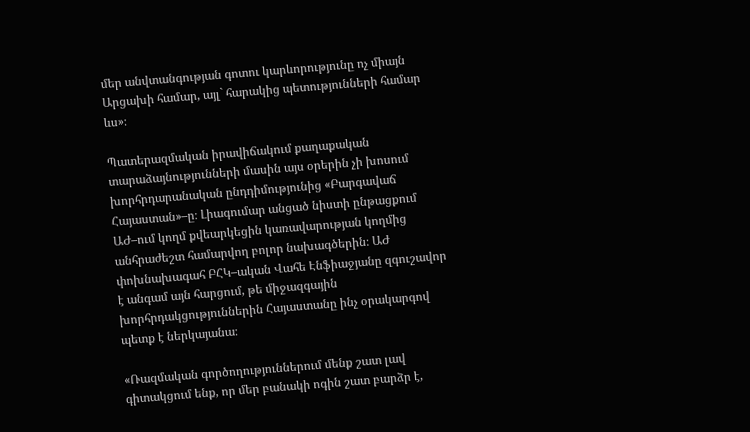մեր անվտանգության գոտու կարևորությունը ոչ միայն Արցախի համար, այլ` հարակից պետությունների համար ևս»։

Պատերազմական իրավիճակում քաղաքական տարաձայնությունների մասին այս օրերին չի խոսում խորհրդարանական ընդդիմությունից «Բարգավաճ Հայաստան»–ը։ Լիագումար անցած նիստի ընթացքում ԱԺ–ում կողմ քվեարկեցին կառավարության կողմից անհրաժեշտ համարվող բոլոր նախագծերին։ ԱԺ փոխնախագահ ԲՀԿ–ական Վահե Էնֆիաջյանը զգուշավոր է անգամ այն հարցում, թե միջազգային խորհրդակցություններին Հայաստանը ինչ օրակարգով պետք է ներկայանա։

«Ռազմական գործողություններում մենք շատ լավ գիտակցում ենք, որ մեր բանակի ոգին շատ բարձր է,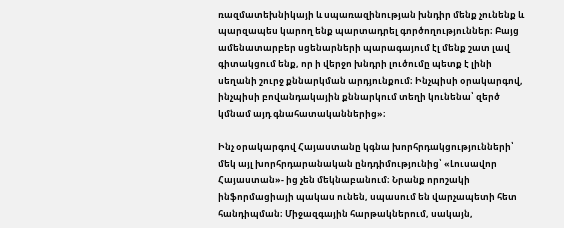ռազմատեխնիկայի և սպառազինության խնդիր մենք չունենք և պարզապես կարող ենք պարտադրել գործողություններ։ Բայց ամենատարբեր սցենարների պարագայում էլ մենք շատ լավ գիտակցում ենք, որ ի վերջո խնդրի լուծումը պետք է լինի սեղանի շուրջ քննարկման արդյունքում։ Ինչպիսի օրակարգով, ինչպիսի բովանդակային քննարկում տեղի կունենա՝ զերծ կմնամ այդ գնահատականներից»։

Ինչ օրակարգով Հայաստանը կգնա խորհրդակցությունների՝ մեկ այլ խորհրդարանական ընդդիմությունից՝ «Լուսավոր Հայաստան»- ից չեն մեկնաբանում։ Նրանք որոշակի ինֆորմացիայի պակաս ունեն, սպասում են վարչապետի հետ հանդիպման։ Միջազգային հարթակներում, սակայն,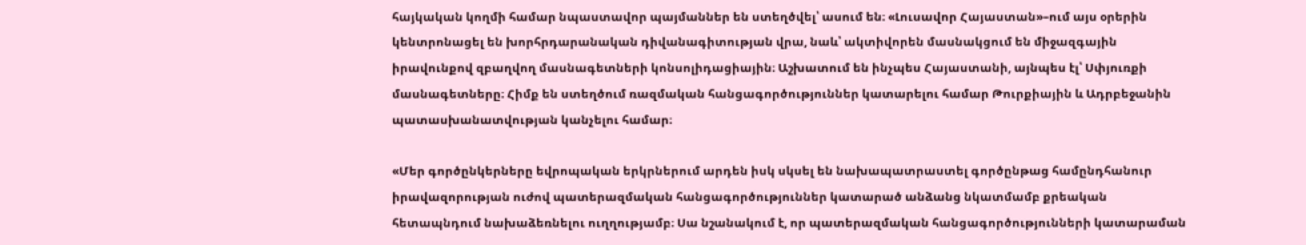հայկական կողմի համար նպաստավոր պայմաններ են ստեղծվել՝ ասում են։ «Լուսավոր Հայաստան»–ում այս օրերին կենտրոնացել են խորհրդարանական դիվանագիտության վրա, նաև՝ ակտիվորեն մասնակցում են միջազգային իրավունքով զբաղվող մասնագետների կոնսոլիդացիային։ Աշխատում են ինչպես Հայաստանի, այնպես էլ՝ Սփյուռքի մասնագետները։ Հիմք են ստեղծում ռազմական հանցագործություններ կատարելու համար Թուրքիային և Ադրբեջանին պատասխանատվության կանչելու համար։

«Մեր գործընկերները եվրոպական երկրներում արդեն իսկ սկսել են նախապատրաստել գործընթաց համընդհանուր իրավազորության ուժով պատերազմական հանցագործություններ կատարած անձանց նկատմամբ քրեական հետապնդում նախաձեռնելու ուղղությամբ։ Սա նշանակում է, որ պատերազմական հանցագործությունների կատարաման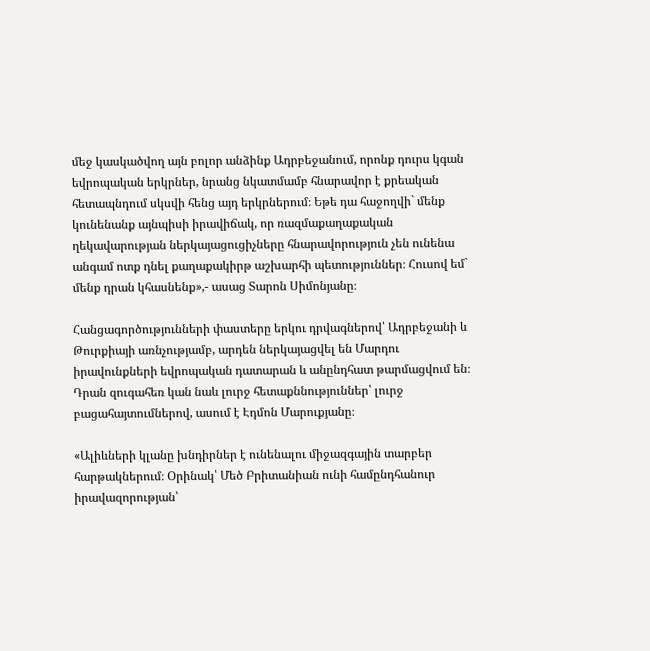մեջ կասկածվող այն բոլոր անձինք Ադրբեջանում, որոնք դուրս կգան եվրոպական երկրներ, նրանց նկատմամբ հնարավոր է քրեական հետապնդում սկսվի հենց այդ երկրներում։ Եթե դա հաջողվի` մենք կունենանք այնպիսի իրավիճակ, որ ռազմաքաղաքական ղեկավարության ներկայացուցիչները հնարավորություն չեն ունենա անգամ ոտք դնել քաղաքակիրթ աշխարհի պետություններ։ Հուսով եմ` մենք դրան կհասնենք»,- ասաց Տարոն Սիմոնյանը։

Հանցագործությունների փաստերը երկու դրվագներով՝ Ադրբեջանի և Թուրքիայի առնչությամբ, արդեն ներկայացվել են Մարդու իրավունքների եվրոպական դատարան և անընդհատ թարմացվում են։ Դրան զուգահեռ կան նաև լուրջ հետաքննություններ՝ լուրջ բացահայտումներով, ասում է Էդմոն Մարուքյանը։

«Ալիևների կլանը խնդիրներ է ունենալու միջազգային տարբեր հարթակներում։ Օրինակ՝ Մեծ Բրիտանիան ունի համընդհանուր իրավազորության՝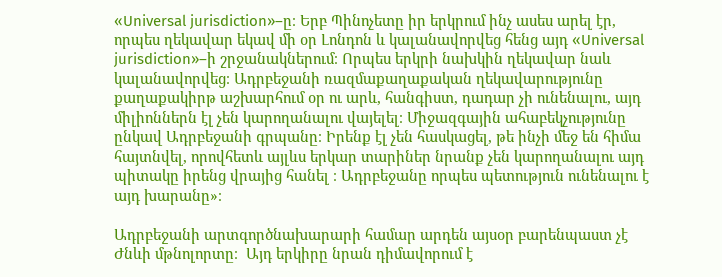«Universal jurisdiction»–ը։ Երբ Պինոչետը իր երկրում ինչ ասես արել էր, որպես ղեկավար եկավ մի օր Լոնդոն և կալանավորվեց հենց այդ «Universal jurisdiction»–ի շրջանակներում։ Որպես երկրի նախկին ղեկավար նաև կալանավորվեց։ Ադրբեջանի ռազմաքաղաքական ղեկավարությունը քաղաքակիրթ աշխարհում օր ու արև, հանգիստ, դադար չի ունենալու, այդ միլիոններն էլ չեն կարողանալու վայելել։ Միջազգային ահաբեկչությունը ընկավ Ադրբեջանի գրպանը։ Իրենք էլ չեն հասկացել, թե ինչի մեջ են հիմա հայտնվել, որովհետև այլևս երկար տարիներ նրանք չեն կարողանալու այդ պիտակը իրենց վրայից հանել ։ Ադրբեջանը որպես պետություն ունենալու է այդ խարանը»։

Ադրբեջանի արտգործնախարարի համար արդեն այսօր բարենպաստ չէ Ժնևի մթնոլորտը։  Այդ երկիրը նրան դիմավորում է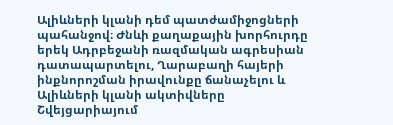Ալիևների կլանի դեմ պատժամիջոցների պահանջով։ Ժնևի քաղաքային խորհուրդը երեկ Ադրբեջանի ռազմական ագրեսիան դատապարտելու, Ղարաբաղի հայերի ինքնորոշման իրավունքը ճանաչելու և Ալիևների կլանի ակտիվները Շվեյցարիայում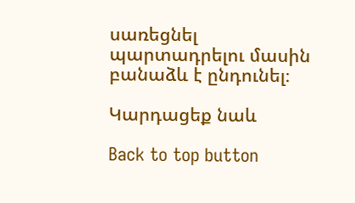սառեցնել պարտադրելու մասին բանաձև է ընդունել։

Կարդացեք նաև

Back to top button